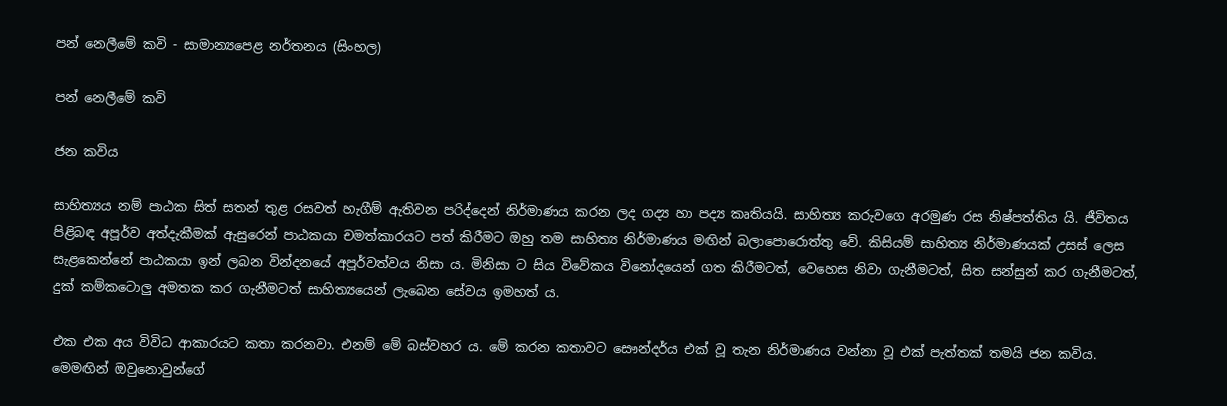පන් නෙලීමේ කවි - සාමාන්‍යපෙළ නර්තනය (සිංහල)

පන් නෙලීමේ කවි

ජන කවිය

සාහිත්‍යය නම් පාඨක සිත් සතන් තුළ රසවත් හැගීම් ඇතිවන පරිද්දෙන් නිර්මාණය කරන ලද ගද්‍ය හා පද්‍ය කෘතියයි. සාහිත්‍ය කරුවගෙ අරමුණ රස නිෂ්පත්තිය යි. ජීවිතය පිළිබඳ අපූර්ව අත්දැකීමක් ඇසුරෙන් පාඨකයා චමත්කාරයට පත් කිරීමට ඔහු තම සාහිත්‍ය නිර්මාණය මඟින් බලාපොරොත්තු වේ. කිසියම් සාහිත්‍ය නිර්මාණයක් උසස් ලෙස සැළකෙන්නේ පාඨකයා ඉන් ලබන වින්දනයේ අපූර්වත්වය නිසා ය. මිනිසා ට සිය විවේකය විනෝදයෙන් ගත කිරීමටත්, වෙහෙස නිවා ගැනීමටත්, සිත සන්සුන් කර ගැනීමටත්, දුක් කම්කටොලු අමතක කර ගැනීමටත් සාහිත්‍යයෙන් ලැබෙන සේවය ඉමහත් ය.

එක එක අය විවිධ ආකාරයට කතා කරනවා. එනම් මේ බස්වහර ය. මේ කරන කතාවට සෞන්දර්ය එක් වූ තැන නිර්මාණය වන්නා වූ එක් පැත්තක් තමයි ජන කවිය. මෙමඟින් ඔවුනොවුන්ගේ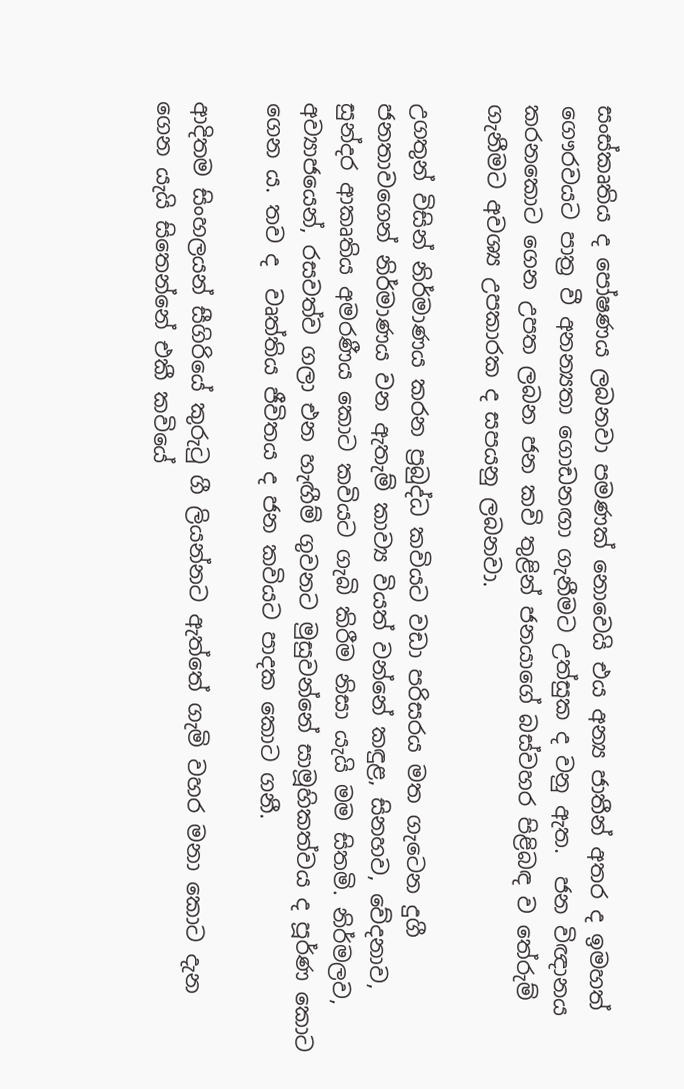සංස්කෘතිය ද පෝෂණය ලබනවා පමණක් නොවෙයි එය අන්‍ය ජාතීන් අතර ද ඉමහත් ගෞරවයට පාත්‍ර වී අනන්‍යතා ගොඩනඟා ගැනීමට උත්සුක ද වනු ඇත.  ජන විඥානය කරනකොට ගෙන උපත ලබන ජන කවි තුළින් ජනයාගේ බස්වහර පිළිබඳ ව තේරුම් ගැනීමට අවශ්‍ය උපකාරක ද සපයනු ලබනවා.

උගතුන් විසින් නිර්මාණය කරන ප්‍රබුද්ධ කවියට වඩා පරිසරය මත ගැටෙන දුගී ජනතාවගෙන් නිර්මාණය වන ඇතැම් කාව්‍ය වියත් වන්නේ කඳුළ, සිනහව, වේදනාව, සුන්දර ආකෘතිය අමරණීය කොට කවියට ගැබි කිරීම නිසා යැයි මම සිතමි. නිර්මලව, අව්‍යාජයෙන්, රසවත්ව ගලා එන හැඟීම් ගුවනට මුසුවන්නේ සාමූහිකත්වය ද පූර්ණ කොට ගෙන ය. තව ද  වෘත්තිය ජීවිතය ද ජන කවියට පාදක කොට ගනී.

ආදිතම සිංහලයන් සීගිරියේ කුරුටු ගී ලියන්නට ඇත්තේ ගැමි වහර මනා කොට දැන ගෙන යැයි සිතෙන්නේ එකී කවියේ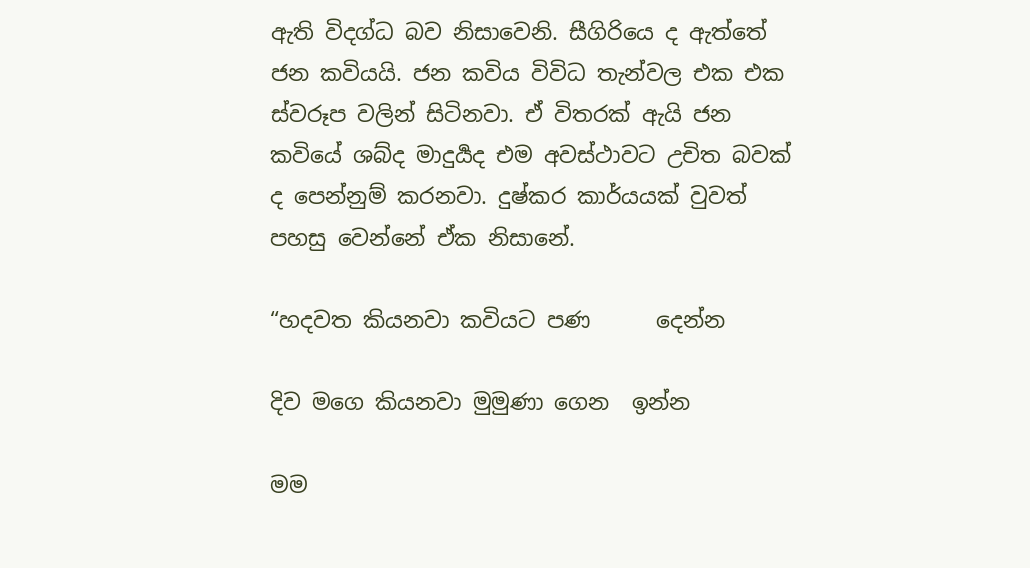ඇති විදග්ධ බව නිසාවෙනි. සීගිරියෙ ද ඇත්තේ ජන කවියයි. ජන කවිය විවිධ තැන්වල එක එක ස්වරූප වලින් සිටිනවා. ඒ විතරක් ඇයි ජන කවියේ ශබ්ද මාදුර්‍යද එම අවස්ථාවට උචිත බවක් ද පෙන්නුම් කරනවා. දුෂ්කර කාර්යයක් වුවත් පහසු වෙන්නේ ඒක නිසානේ.

“හදවත කියනවා කවියට පණ      දෙන්න

දිව මගෙ කියනවා මුමුණා ගෙන  ඉන්න

මම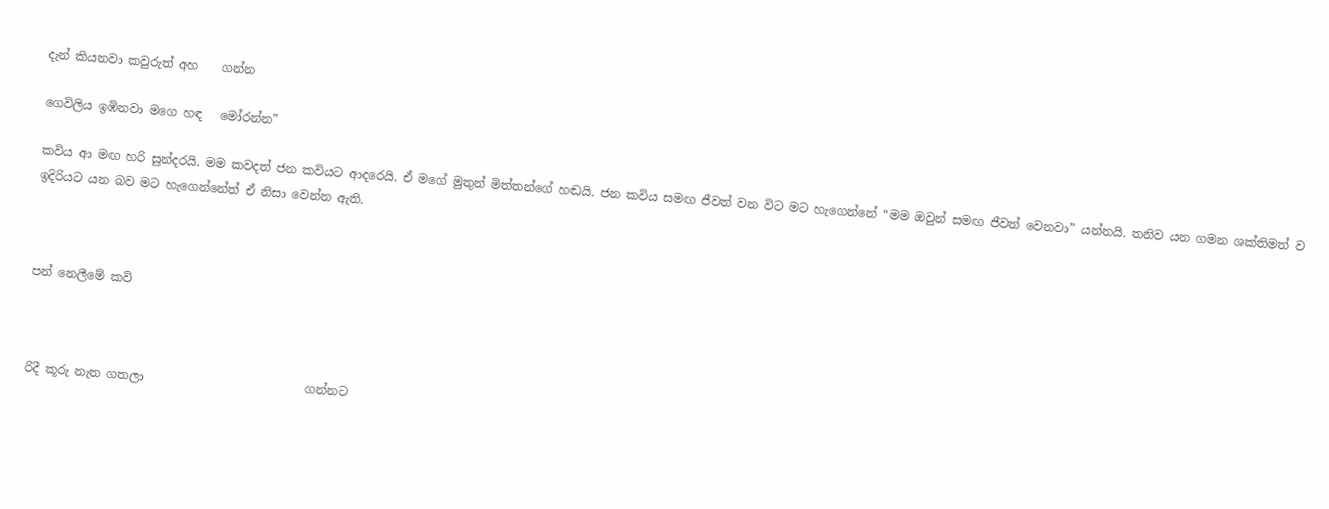දැන් කියනවා කවුරුත් අහ    ගන්න

ගෙවිලිය ඉඹිනවා මගෙ හඳ   මෝරන්න”

කවිය ආ මඟ හරි සුන්දරයි. මම කවදත් ජන කවියට ආදරෙයි. ඒ මගේ මුතුන් මිත්තන්ගේ හඬයි. ජන කවිය සමඟ ජීවත් වන විට මට හැගෙන්නේ “මම ඔවුන් සමඟ ජීවත් වෙනවා” යන්නයි. තනිව යන ගමන ශක්තිමත් ව ඉදිරියට යන බව මට හැගෙන්නේත් ඒ නිසා වෙන්න ඇති.



පන් නෙලීමේ කවි



රිදී කූරු නැත ගතලා                           ගන්නට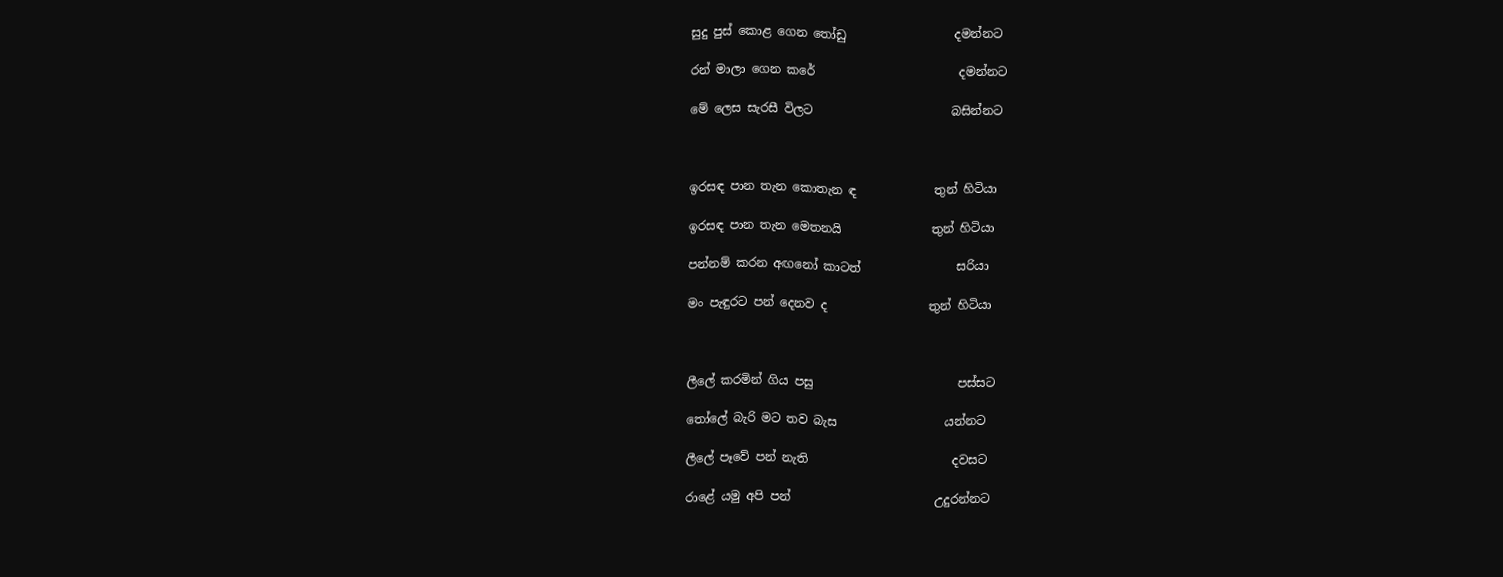සුදු පුස් කොළ ගෙන තෝඩු                  දමන්නට

රන් මාලා ගෙන කරේ                        දමන්නට

මේ ලෙස සැරසී විලට                       බසින්නට



ඉරසඳ පාන තැන කොතැන ඳ             තුන් හිටියා

ඉරසඳ පාන තැන මෙතනයි               තුන් හිටියා

පන්නම් කරන අඟනෝ කාටත්                සරියා

මං පැඳුරට පන් දෙනව ද                 තුන් හිටියා



ලීලේ කරමින් ගිය පසු                        පස්සට

තෝලේ බැරි මට තව බැස                  යන්නට

ලීලේ පෑවේ පන් නැති                        දවසට

රාළේ යමු අපි පන්                        උදුරන්නට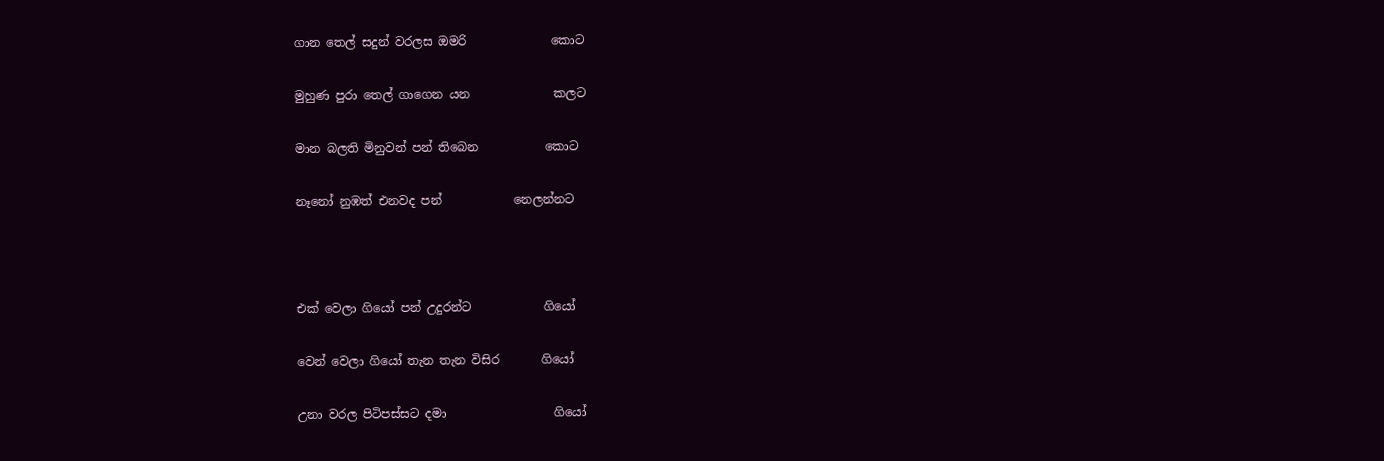ගාන තෙල් සදුන් වරලස ඔමරි              කොට

මුහුණ පුරා තෙල් ගාගෙන යන              කලට

මාන බලති මිනුවන් පන් තිබෙන           කොට

නෑනෝ නුඹත් එනවද පන්            නෙලන්නට



එක් වෙලා ගියෝ පන් උදුරන්ට            ගියෝ

වෙන් වෙලා ගියෝ තැන තැන විසිර       ගියෝ

උනා වරල පිටිපස්සට දමා                  ගියෝ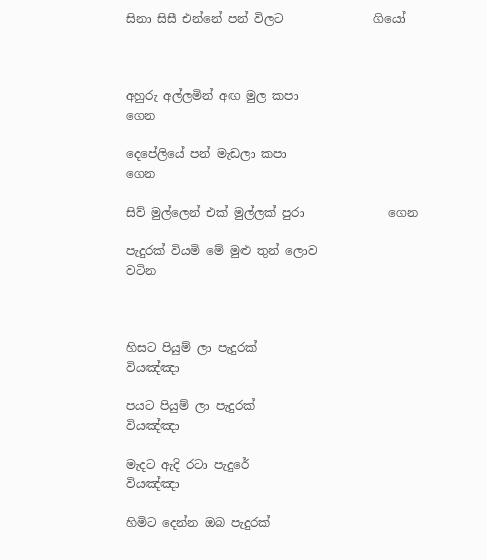සිනා සිසී එන්නේ පන් විලට               ගියෝ



අහුරු අල්ලමින් අඟ මුල කපා                ගෙන

දෙපේලියේ පන් මැඩලා කපා                 ගෙන

සිව් මුල්ලෙන් එක් මුල්ලක් පුරා              ගෙන

පැදුරක් වියමි මේ මුළු තුන් ලොව            වටින



හිසට පියුම් ලා පැදුරක්                   වියඤ්ඤා

පයට පියුම් ලා පැදුරක්                   වියඤ්ඤා

මැදට ඇදි රටා පැදුරේ                    වියඤ්ඤා

හිමිට දෙන්න ඔබ පැදුරක්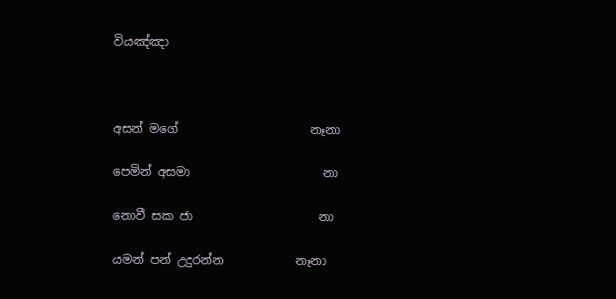වියඤ්ඤා



අසන් මගේ                      නෑනා

පෙමින් අසමා                      නා

නොවී සක ජා                     නා

යමන් පන් උදුරන්න            නෑනා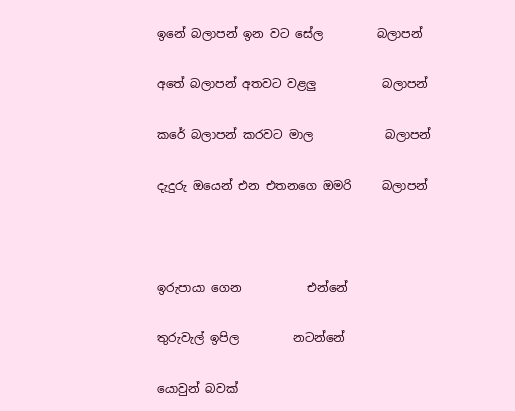ඉනේ බලාපන් ඉන වට සේල         බලාපන්

අතේ බලාපන් අතවට වළලු           බලාපන්

කරේ බලාපන් කරවට මාල            බලාපන්

දැදුරු ඔයෙන් එන එතනගෙ ඔමරි     බලාපන්



ඉරුපායා ගෙන           එන්නේ

තුරුවැල් ඉපිල         නටන්නේ

යොවුන් බවක්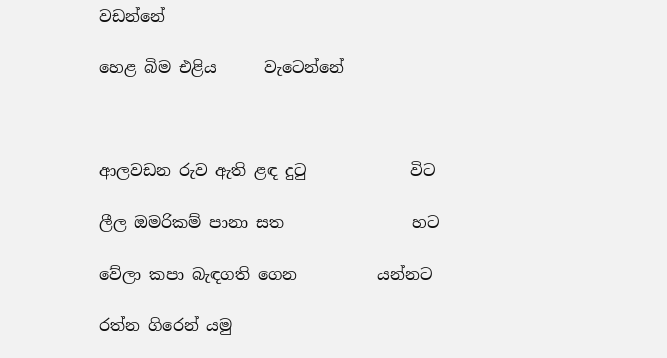වඩන්නේ

හෙළ බිම එළිය      වැටෙන්නේ



ආලවඩන රුව ඇති ළඳ දුටු             විට

ලීල ඔමරිකම් පානා සත                හට

වේලා කපා බැඳගති ගෙන          යන්නට

රත්න ගිරෙන් යමු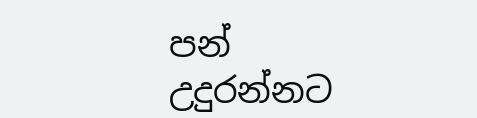පන්          උදුරන්නට